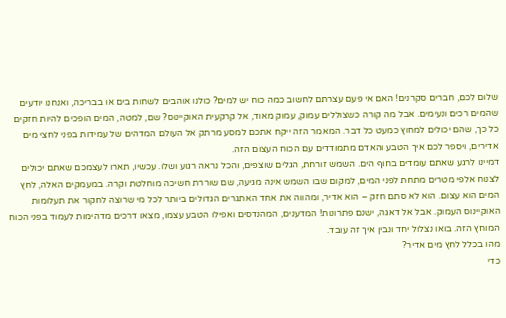שלום לכם, חברים סקרנים! האם אי פעם עצרתם לחשוב כמה כוח יש למים? כולנו אוהבים לשחות בים או בבריכה, ואנחנו יודעים שהמים רכים ונעימים. אבל מה קורה כשצוללים עמוק, עמוק מאוד, אל קרקעית האוקיינוס? שם, למטה, המים הופכים להיות חזקים כל כך, שהם יכולים למחוץ כמעט כל דבר. המאמר הזה ייקח אתכם למסע מרתק אל העולם המדהים של עמידות בפני לחצי מים אדירים, ויספר לכם איך הטבע והאדם מתמודדים עם הכוח העצום הזה.
דמיינו לרגע שאתם עומדים בחוף הים. השמש זורחת, הגלים שוצפים, והכל נראה רגוע ושלו. עכשיו, תארו לעצמכם שאתם יכולים לצנוח אלפי מטרים מתחת לפני המים, למקום שבו השמש אינה מגיעה, שם שוררת חשיכה מוחלטת וקרה. במעמקים האלה, לחץ המים הוא עצום. הוא לא סתם חזק – הוא אדיר, ומהווה את אחד האתגרים הגדולים ביותר לכל מי שרוצה לחקור את תעלומות האוקיינוס העמוק. אבל אל דאגה, ישנם פתרונות! המדענים, המהנדסים ואפילו הטבע עצמו, מצאו דרכים מדהימות לעמוד בפני הכוח המוחץ הזה. בואו נצלול יחד ונבין איך זה עובד.
מהו בכלל לחץ מים אדיר?
כדי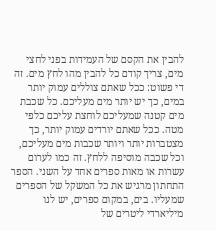להבין את הקסם של העמידות בפני לחצי מים, צריך קודם כל להבין מהו לחץ מים. זה די פשוט: ככל שאתם צוללים עמוק יותר במים, כך יש יותר מים מעליכם. כל שכבת מים קטנה שמעליכם לוחצת עליכם כלפי מטה. ככל שאתם יורדים עמוק יותר, כך מצטברות יותר ויותר שכבות מים מעליכם, וכל שכבה מוסיפה ללחץ. זה כמו לערום עשרות או מאות ספרים אחד על השני. הספר התחתון מרגיש את כל המשקל של הספרים שמעליו. בים, במקום ספרים, יש לנו מיליארדי ליטרים של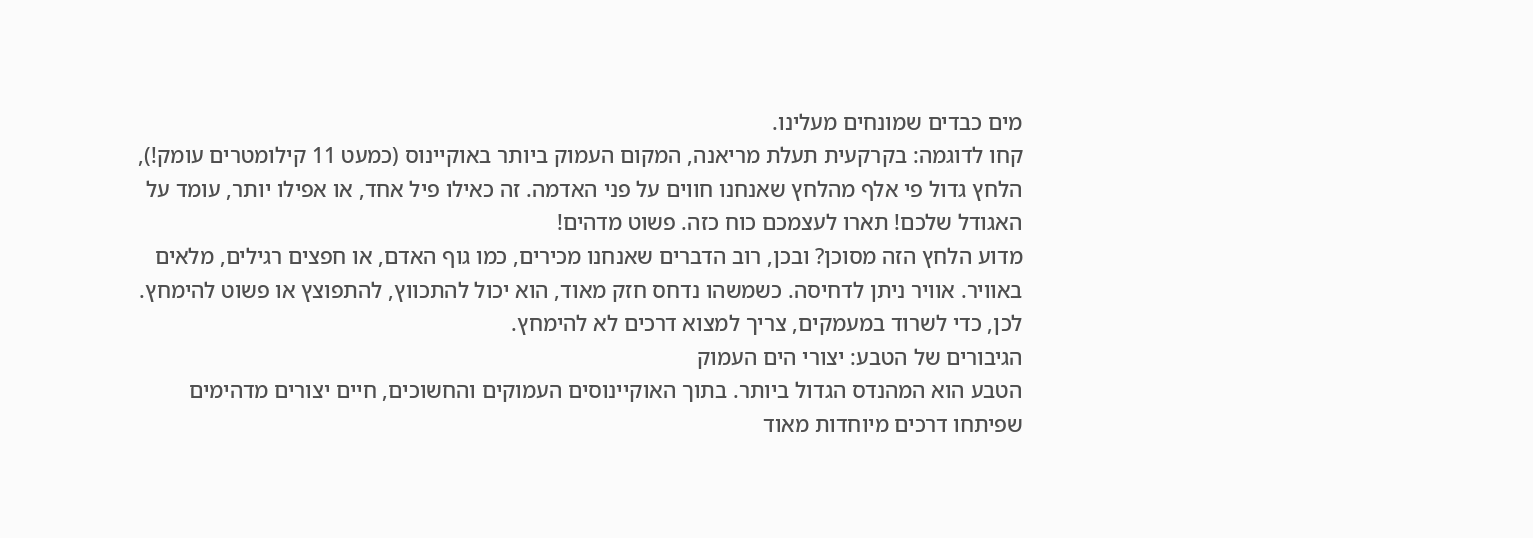מים כבדים שמונחים מעלינו.
קחו לדוגמה: בקרקעית תעלת מריאנה, המקום העמוק ביותר באוקיינוס (כמעט 11 קילומטרים עומק!), הלחץ גדול פי אלף מהלחץ שאנחנו חווים על פני האדמה. זה כאילו פיל אחד, או אפילו יותר, עומד על האגודל שלכם! תארו לעצמכם כוח כזה. פשוט מדהים!
מדוע הלחץ הזה מסוכן? ובכן, רוב הדברים שאנחנו מכירים, כמו גוף האדם, או חפצים רגילים, מלאים באוויר. אוויר ניתן לדחיסה. כשמשהו נדחס חזק מאוד, הוא יכול להתכווץ, להתפוצץ או פשוט להימחץ. לכן, כדי לשרוד במעמקים, צריך למצוא דרכים לא להימחץ.
הגיבורים של הטבע: יצורי הים העמוק
הטבע הוא המהנדס הגדול ביותר. בתוך האוקיינוסים העמוקים והחשוכים, חיים יצורים מדהימים שפיתחו דרכים מיוחדות מאוד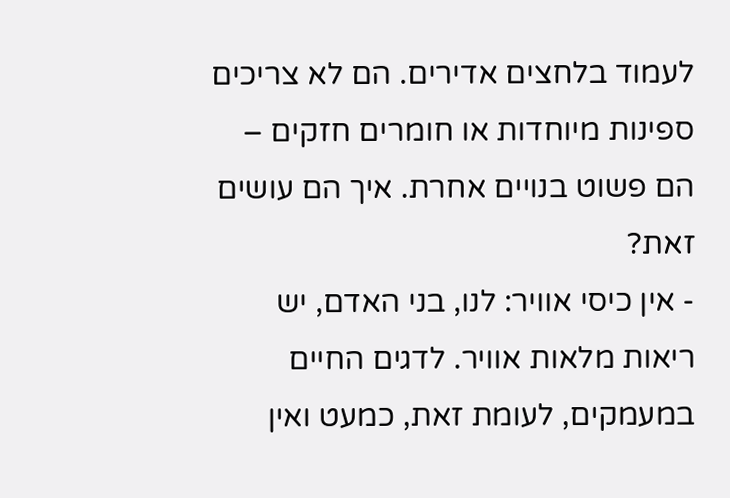לעמוד בלחצים אדירים. הם לא צריכים ספינות מיוחדות או חומרים חזקים – הם פשוט בנויים אחרת. איך הם עושים זאת?
- אין כיסי אוויר: לנו, בני האדם, יש ריאות מלאות אוויר. לדגים החיים במעמקים, לעומת זאת, כמעט ואין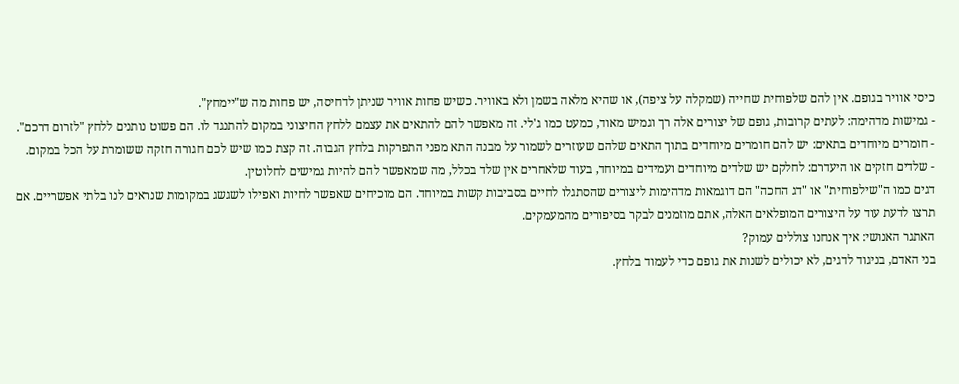כיסי אוויר בגופם. אין להם שלפוחית שחייה (שמקלה על ציפה), או שהיא מלאה בשמן ולא באוויר. כשיש פחות אוויר שניתן לדחיסה, יש פחות מה ש"יימחץ".
- גמישות מדהימה: לעתים קרובות, גופם של יצורים אלה רך וגמיש מאוד, כמעט כמו ג'לי. זה מאפשר להם להתאים את עצמם ללחץ החיצוני במקום להתנגד לו. הם פשוט נותנים ללחץ "לזרום דרכם".
- חומרים מיוחדים בתאים: יש להם חומרים מיוחדים בתוך התאים שלהם שעוזרים לשמור על מבנה התא מפני התפרקות בלחץ הגבוה. זה קצת כמו שיש לכם חגורה חזקה ששומרת על הכל במקום.
- שלדים חזקים או היעדרם: לחלקם יש שלדים מיוחדים ועמידים במיוחד, בעוד שלאחרים אין שלד בכלל, מה שמאפשר להם להיות גמישים לחלוטין.
דגים כמו ה"שילפוחית" או "דג החכה" הם דוגמאות מדהימות ליצורים שהסתגלו לחיים בסביבות קשות במיוחד. הם מוכיחים שאפשר לחיות ואפילו לשגשג במקומות שנראים לנו בלתי אפשריים. אם תרצו לדעת עוד על היצורים המופלאים האלה, אתם מוזמנים לבקר בסיפורים מהמעמקים.
האתגר האנושי: איך אנחנו צוללים עמוק?
בני האדם, בניגוד לדגים, לא יכולים לשנות את גופם כדי לעמוד בלחץ.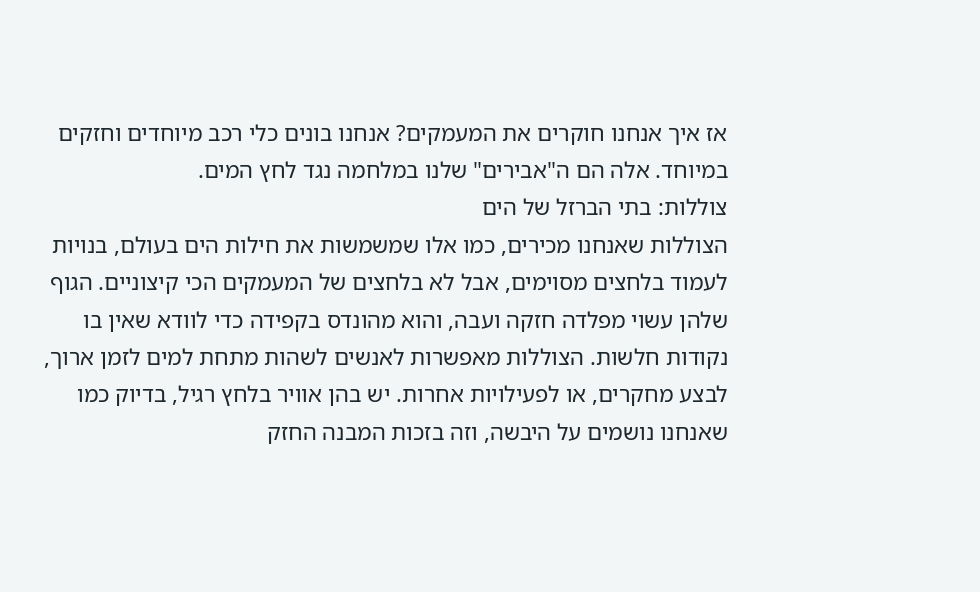אז איך אנחנו חוקרים את המעמקים? אנחנו בונים כלי רכב מיוחדים וחזקים במיוחד. אלה הם ה"אבירים" שלנו במלחמה נגד לחץ המים.
צוללות: בתי הברזל של הים
הצוללות שאנחנו מכירים, כמו אלו שמשמשות את חילות הים בעולם, בנויות לעמוד בלחצים מסוימים, אבל לא בלחצים של המעמקים הכי קיצוניים. הגוף שלהן עשוי מפלדה חזקה ועבה, והוא מהונדס בקפידה כדי לוודא שאין בו נקודות חלשות. הצוללות מאפשרות לאנשים לשהות מתחת למים לזמן ארוך, לבצע מחקרים, או לפעילויות אחרות. יש בהן אוויר בלחץ רגיל, בדיוק כמו שאנחנו נושמים על היבשה, וזה בזכות המבנה החזק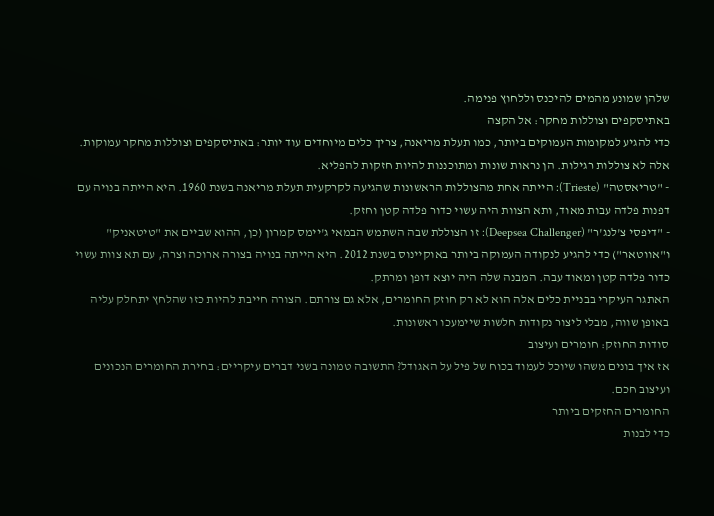שלהן שמונע מהמים להיכנס וללחוץ פנימה.
באתיסקפים וצוללות מחקר: אל הקצה
כדי להגיע למקומות העמוקים ביותר, כמו תעלת מריאנה, צריך כלים מיוחדים עוד יותר: באתיסקפים וצוללות מחקר עמוקות. אלה לא צוללות רגילות. הן נראות שונות ומתוכננות להיות חזקות להפליא.
- "טריאסטה" (Trieste): הייתה אחת מהצוללות הראשונות שהגיעה לקרקעית תעלת מריאנה בשנת 1960. היא הייתה בנויה עם דפנות פלדה עבות מאוד, ותא הצוות היה עשוי כדור פלדה קטן וחזק.
- "דיפסי צ'לנג'ר" (Deepsea Challenger): זו הצוללת שבה השתמש הבמאי ג'יימס קמרון (כן, ההוא שביים את "טיטאניק" ו"אווטאר") כדי להגיע לנקודה העמוקה ביותר באוקיינוס בשנת 2012. היא הייתה בנויה בצורה ארוכה וצרה, עם תא צוות עשוי כדור פלדה קטן ומאוד עבה. המבנה שלה היה יוצא דופן ומרתק.
האתגר העיקרי בבניית כלים אלה הוא לא רק חוזק החומרים, אלא גם צורתם. הצורה חייבת להיות כזו שהלחץ יתחלק עליה באופן שווה, מבלי ליצור נקודות חלשות שיימעכו ראשונות.
סודות החוזק: חומרים ועיצוב
אז איך בונים משהו שיוכל לעמוד בכוח של פיל על האגודל? התשובה טמונה בשני דברים עיקריים: בחירת החומרים הנכונים ועיצוב חכם.
החומרים החזקים ביותר
כדי לבנות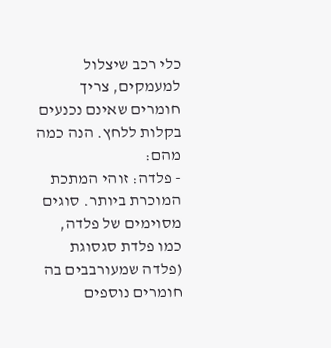כלי רכב שיצלול למעמקים, צריך חומרים שאינם נכנעים בקלות ללחץ. הנה כמה מהם:
- פלדה: זוהי המתכת המוכרת ביותר. סוגים מסוימים של פלדה, כמו פלדת סגסוגת (פלדה שמעורבבים בה חומרים נוספים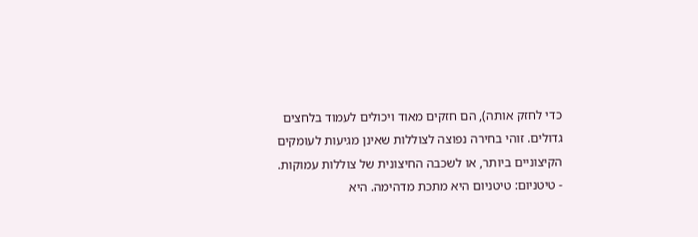כדי לחזק אותה), הם חזקים מאוד ויכולים לעמוד בלחצים גדולים. זוהי בחירה נפוצה לצוללות שאינן מגיעות לעומקים הקיצוניים ביותר, או לשכבה החיצונית של צוללות עמוקות.
- טיטניום: טיטניום היא מתכת מדהימה. היא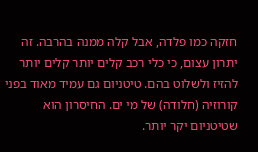חזקה כמו פלדה, אבל קלה ממנה בהרבה. זה יתרון עצום, כי כלי רכב קלים יותר קלים יותר להזיז ולשלוט בהם. טיטניום גם עמיד מאוד בפני קורוזיה (חלודה) של מי ים. החיסרון הוא שטיטניום יקר יותר.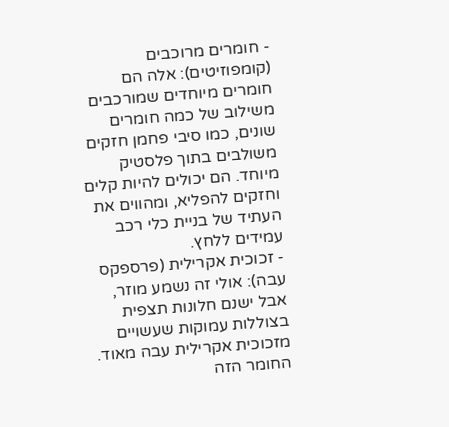- חומרים מרוכבים (קומפוזיטים): אלה הם חומרים מיוחדים שמורכבים משילוב של כמה חומרים שונים, כמו סיבי פחמן חזקים משולבים בתוך פלסטיק מיוחד. הם יכולים להיות קלים וחזקים להפליא, ומהווים את העתיד של בניית כלי רכב עמידים ללחץ.
- זכוכית אקרילית (פרספקס עבה): אולי זה נשמע מוזר, אבל ישנם חלונות תצפית בצוללות עמוקות שעשויים מזכוכית אקרילית עבה מאוד. החומר הזה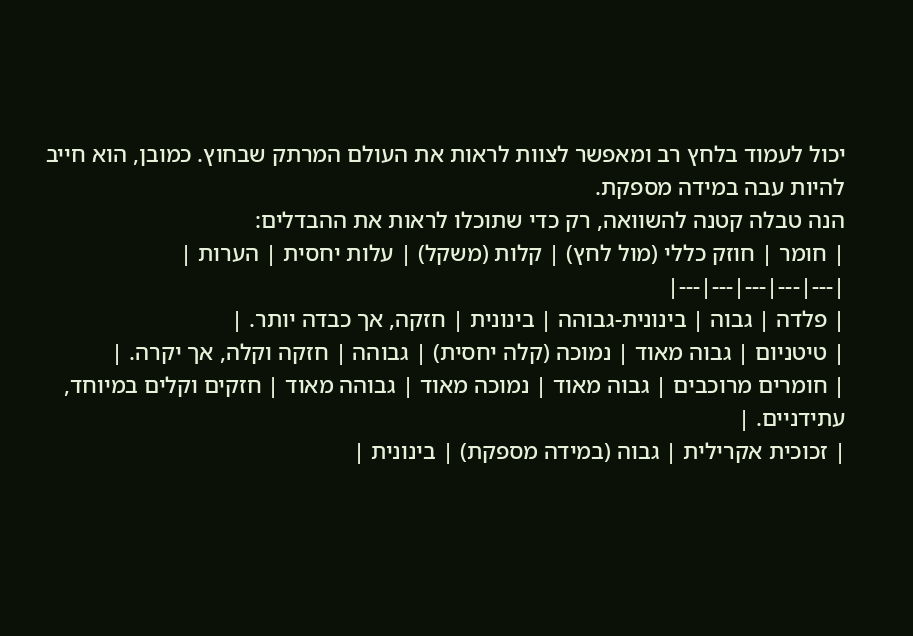יכול לעמוד בלחץ רב ומאפשר לצוות לראות את העולם המרתק שבחוץ. כמובן, הוא חייב להיות עבה במידה מספקת.
הנה טבלה קטנה להשוואה, רק כדי שתוכלו לראות את ההבדלים:
| חומר | חוזק כללי (מול לחץ) | קלות (משקל) | עלות יחסית | הערות |
|---|---|---|---|---|
| פלדה | גבוה | בינונית-גבוהה | בינונית | חזקה, אך כבדה יותר. |
| טיטניום | גבוה מאוד | נמוכה (קלה יחסית) | גבוהה | חזקה וקלה, אך יקרה. |
| חומרים מרוכבים | גבוה מאוד | נמוכה מאוד | גבוהה מאוד | חזקים וקלים במיוחד, עתידניים. |
| זכוכית אקרילית | גבוה (במידה מספקת) | בינונית |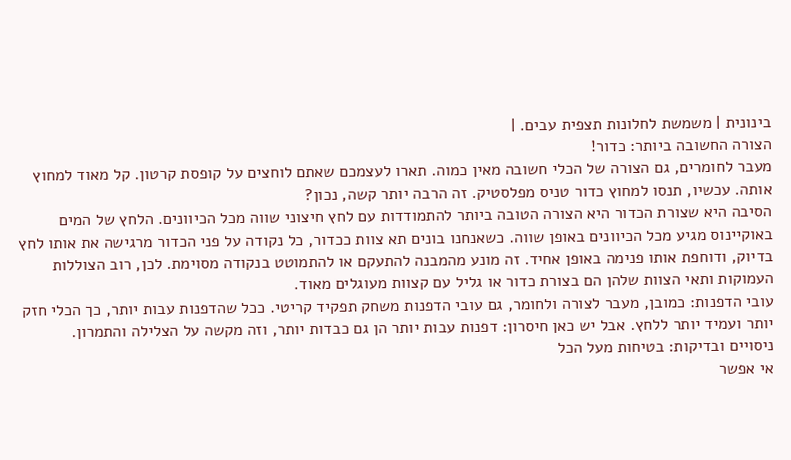בינונית | משמשת לחלונות תצפית עבים. |
הצורה החשובה ביותר: כדור!
מעבר לחומרים, גם הצורה של הכלי חשובה מאין כמוה. תארו לעצמכם שאתם לוחצים על קופסת קרטון. קל מאוד למחוץ אותה. עכשיו, תנסו למחוץ כדור טניס מפלסטיק. זה הרבה יותר קשה, נכון?
הסיבה היא שצורת הכדור היא הצורה הטובה ביותר להתמודדות עם לחץ חיצוני שווה מכל הכיוונים. הלחץ של המים באוקיינוס מגיע מכל הכיוונים באופן שווה. כשאנחנו בונים תא צוות ככדור, כל נקודה על פני הכדור מרגישה את אותו לחץ בדיוק, ודוחפת אותו פנימה באופן אחיד. זה מונע מהמבנה להתעקם או להתמוטט בנקודה מסוימת. לכן, רוב הצוללות העמוקות ותאי הצוות שלהן הם בצורת כדור או גליל עם קצוות מעוגלים מאוד.
עובי הדפנות: כמובן, מעבר לצורה ולחומר, גם עובי הדפנות משחק תפקיד קריטי. ככל שהדפנות עבות יותר, כך הכלי חזק יותר ועמיד יותר ללחץ. אבל יש כאן חיסרון: דפנות עבות יותר הן גם כבדות יותר, וזה מקשה על הצלילה והתמרון.
ניסויים ובדיקות: בטיחות מעל הכל
אי אפשר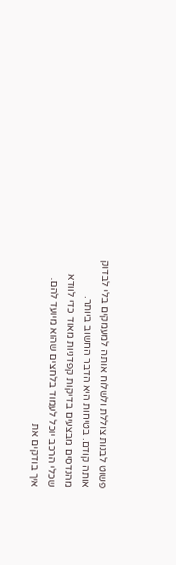פשוט לבנות צוללת ולשלוח אותה למעמקים בלי לבדוק אותה קודם. בטיחות היא הדבר החשוב ביותר. מהנדסים מבצעים בדיקות קפדניות מאוד כדי לוודא שכלי הרכב יוכל לעמוד בלחצים שהוא מיועד להם.
איך בודקים את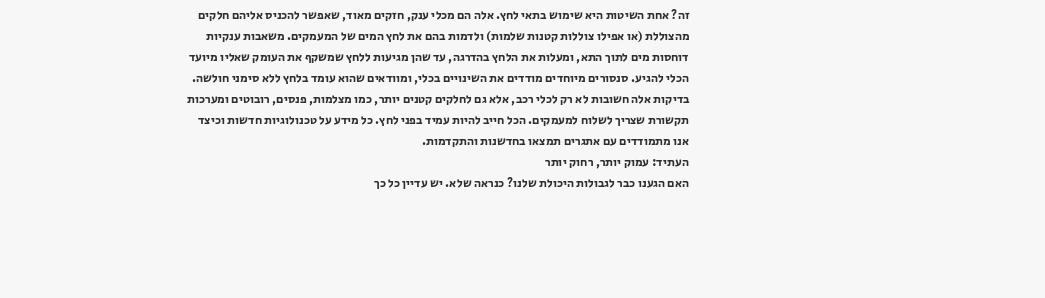זה? אחת השיטות היא שימוש בתאי לחץ. אלה הם מכלי ענק, חזקים מאוד, שאפשר להכניס אליהם חלקים מהצוללת (או אפילו צוללות קטנות שלמות) ולדמות בהם את לחץ המים של המעמקים. משאבות ענקיות דוחסות מים לתוך התא, ומעלות את הלחץ בהדרגה, עד שהן מגיעות ללחץ שמשקף את העומק שאליו מיועד הכלי להגיע. סנסורים מיוחדים מודדים את השינויים בכלי, ומוודאים שהוא עומד בלחץ ללא סימני חולשה.
בדיקות אלה חשובות לא רק לכלי רכב, אלא גם לחלקים קטנים יותר, כמו מצלמות, פנסים, רובוטים ומערכות תקשורת שצריך לשלוח למעמקים. הכל חייב להיות עמיד בפני לחץ. כל מידע על טכנולוגיות חדשות וכיצד אנו מתמודדים עם אתגרים תמצאו בחדשנות והתקדמות.
העתיד: עמוק יותר, רחוק יותר
האם הגענו כבר לגבולות היכולת שלנו? כנראה שלא. יש עדיין כל כך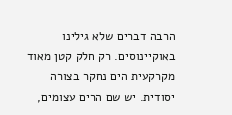הרבה דברים שלא גילינו באוקיינוסים. רק חלק קטן מאוד מקרקעית הים נחקר בצורה יסודית. יש שם הרים עצומים,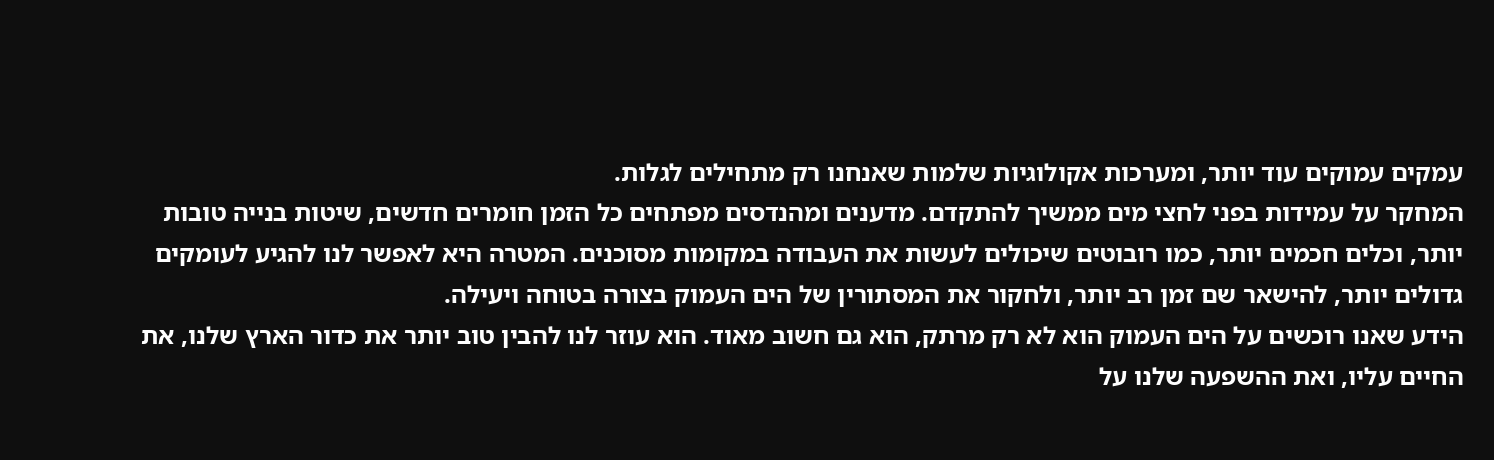עמקים עמוקים עוד יותר, ומערכות אקולוגיות שלמות שאנחנו רק מתחילים לגלות.
המחקר על עמידות בפני לחצי מים ממשיך להתקדם. מדענים ומהנדסים מפתחים כל הזמן חומרים חדשים, שיטות בנייה טובות יותר, וכלים חכמים יותר, כמו רובוטים שיכולים לעשות את העבודה במקומות מסוכנים. המטרה היא לאפשר לנו להגיע לעומקים גדולים יותר, להישאר שם זמן רב יותר, ולחקור את המסתורין של הים העמוק בצורה בטוחה ויעילה.
הידע שאנו רוכשים על הים העמוק הוא לא רק מרתק, הוא גם חשוב מאוד. הוא עוזר לנו להבין טוב יותר את כדור הארץ שלנו, את החיים עליו, ואת ההשפעה שלנו על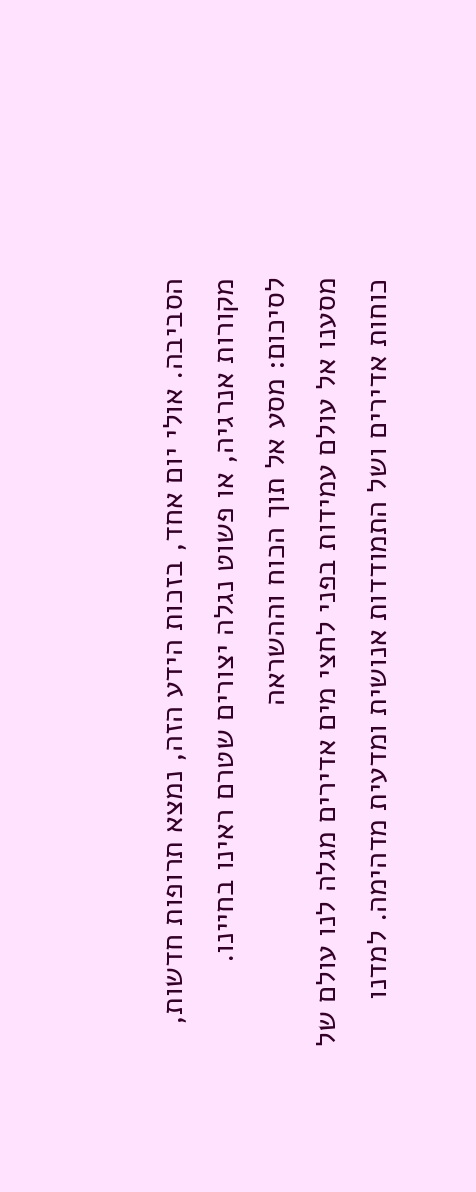הסביבה. אולי יום אחד, בזכות הידע הזה, נמצא תרופות חדשות, מקורות אנרגיה, או פשוט נגלה יצורים שטרם ראינו בחיינו.
לסיכום: מסע אל תוך הכוח וההשראה
מסענו אל עולם עמידות בפני לחצי מים אדירים מגלה לנו עולם של כוחות אדירים ושל התמודדות אנושית ומדעית מדהימה. למדנו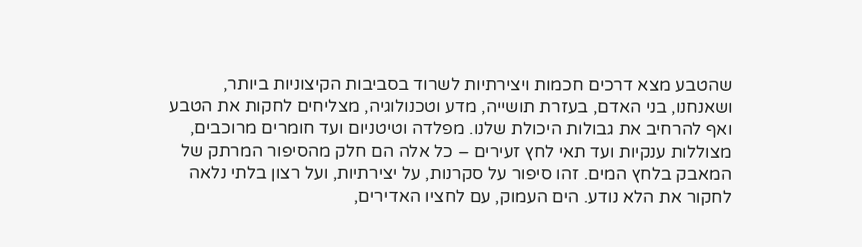שהטבע מצא דרכים חכמות ויצירתיות לשרוד בסביבות הקיצוניות ביותר, ושאנחנו, בני האדם, בעזרת תושייה, מדע וטכנולוגיה, מצליחים לחקות את הטבע ואף להרחיב את גבולות היכולת שלנו. מפלדה וטיטניום ועד חומרים מרוכבים, מצוללות ענקיות ועד תאי לחץ זעירים – כל אלה הם חלק מהסיפור המרתק של המאבק בלחץ המים. זהו סיפור על סקרנות, על יצירתיות, ועל רצון בלתי נלאה לחקור את הלא נודע. הים העמוק, עם לחציו האדירים,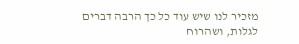מזכיר לנו שיש עוד כל כך הרבה דברים לגלות, ושהרוח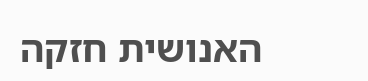האנושית חזקה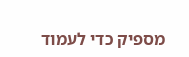מספיק כדי לעמוד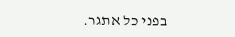בפני כל אתגר.